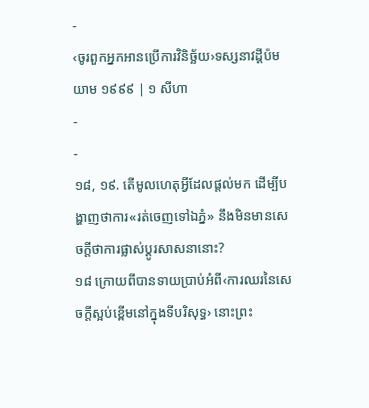-
‹ចូរពួកអ្នកអានប្រើការវិនិច្ឆ័យ›ទស្សនាវដ្ដីប៉មយាម ១៩៩៩ | ១ សីហា
-
-
១៨, ១៩. តើមូលហេតុអ្វីដែលផ្ដល់មក ដើម្បីបង្ហាញថាការ«រត់ចេញទៅឯភ្នំ» នឹងមិនមានសេចក្ដីថាការផ្លាស់ប្ដូរសាសនានោះ?
១៨ ក្រោយពីបានទាយប្រាប់អំពី‹ការឈរនៃសេចក្ដីស្អប់ខ្ពើមនៅក្នុងទីបរិសុទ្ធ› នោះព្រះ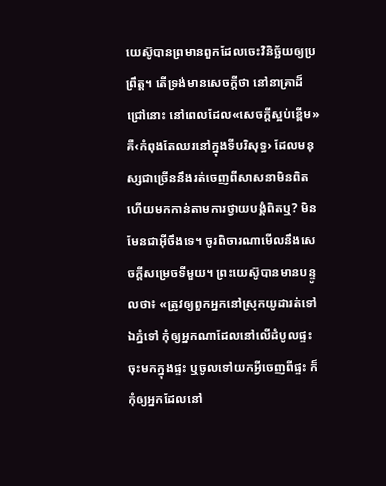យេស៊ូបានព្រមានពួកដែលចេះវិនិច្ឆ័យឲ្យប្រព្រឹត្ត។ តើទ្រង់មានសេចក្ដីថា នៅនាគ្រាដ៏ជ្រៅនោះ នៅពេលដែល«សេចក្ដីស្អប់ខ្ពើម» គឺ‹កំពុងតែឈរនៅក្នុងទីបរិសុទ្ធ› ដែលមនុស្សជាច្រើននឹងរត់ចេញពីសាសនាមិនពិត ហើយមកកាន់តាមការថ្វាយបង្គំពិតឬ? មិនមែនជាអ៊ីចឹងទេ។ ចូរពិចារណាមើលនឹងសេចក្ដីសម្រេចទីមួយ។ ព្រះយេស៊ូបានមានបន្ទូលថា៖ «ត្រូវឲ្យពួកអ្នកនៅស្រុកយូដារត់ទៅឯភ្នំទៅ កុំឲ្យអ្នកណាដែលនៅលើដំបូលផ្ទះចុះមកក្នុងផ្ទះ ឬចូលទៅយកអ្វីចេញពីផ្ទះ ក៏កុំឲ្យអ្នកដែលនៅ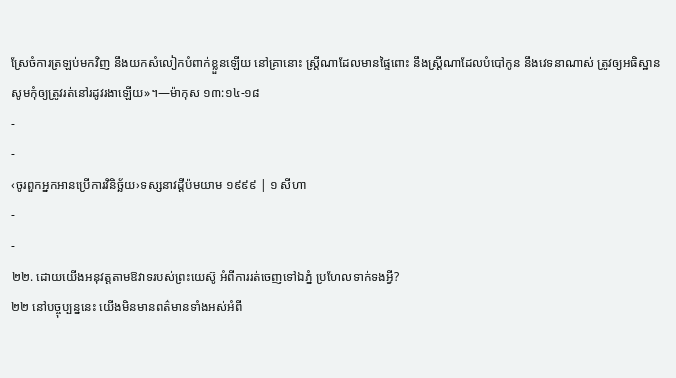ស្រែចំការត្រឡប់មកវិញ នឹងយកសំលៀកបំពាក់ខ្លួនឡើយ នៅគ្រានោះ ស្ត្រីណាដែលមានផ្ទៃពោះ នឹងស្ត្រីណាដែលបំបៅកូន នឹងវេទនាណាស់ ត្រូវឲ្យអធិស្ឋានសូមកុំឲ្យត្រូវរត់នៅរដូវរងាឡើយ»។—ម៉ាកុស ១៣:១៤-១៨
-
-
‹ចូរពួកអ្នកអានប្រើការវិនិច្ឆ័យ›ទស្សនាវដ្ដីប៉មយាម ១៩៩៩ | ១ សីហា
-
-
២២. ដោយយើងអនុវត្តតាមឱវាទរបស់ព្រះយេស៊ូ អំពីការរត់ចេញទៅឯភ្នំ ប្រហែលទាក់ទងអ្វី?
២២ នៅបច្ចុប្បន្ននេះ យើងមិនមានពត៌មានទាំងអស់អំពី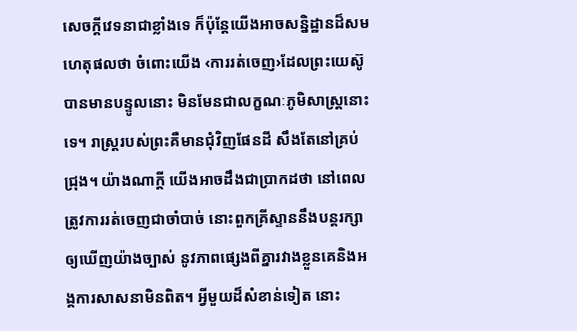សេចក្ដីវេទនាជាខ្លាំងទេ ក៏ប៉ុន្តែយើងអាចសន្និដ្ឋានដ៏សមហេតុផលថា ចំពោះយើង ‹ការរត់ចេញ›ដែលព្រះយេស៊ូបានមានបន្ទូលនោះ មិនមែនជាលក្ខណៈភូមិសាស្ត្រនោះទេ។ រាស្ត្ររបស់ព្រះគឺមានជុំវិញផែនដី សឹងតែនៅគ្រប់ជ្រុង។ យ៉ាងណាក្ដី យើងអាចដឹងជាប្រាកដថា នៅពេលត្រូវការរត់ចេញជាចាំបាច់ នោះពួកគ្រីស្ទាននឹងបន្តរក្សាឲ្យឃើញយ៉ាងច្បាស់ នូវភាពផ្សេងពីគ្នារវាងខ្លួនគេនិងអង្គការសាសនាមិនពិត។ អ្វីមួយដ៏សំខាន់ទៀត នោះ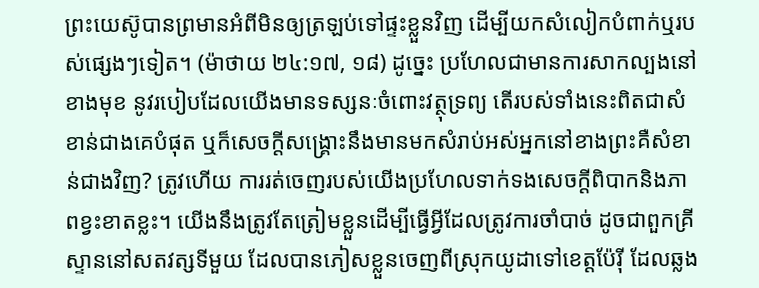ព្រះយេស៊ូបានព្រមានអំពីមិនឲ្យត្រឡប់ទៅផ្ទះខ្លួនវិញ ដើម្បីយកសំលៀកបំពាក់ឬរបស់ផ្សេងៗទៀត។ (ម៉ាថាយ ២៤:១៧, ១៨) ដូច្នេះ ប្រហែលជាមានការសាកល្បងនៅខាងមុខ នូវរបៀបដែលយើងមានទស្សនៈចំពោះវត្ថុទ្រព្យ តើរបស់ទាំងនេះពិតជាសំខាន់ជាងគេបំផុត ឬក៏សេចក្ដីសង្គ្រោះនឹងមានមកសំរាប់អស់អ្នកនៅខាងព្រះគឺសំខាន់ជាងវិញ? ត្រូវហើយ ការរត់ចេញរបស់យើងប្រហែលទាក់ទងសេចក្ដីពិបាកនិងភាពខ្វះខាតខ្លះ។ យើងនឹងត្រូវតែត្រៀមខ្លួនដើម្បីធ្វើអ្វីដែលត្រូវការចាំបាច់ ដូចជាពួកគ្រីស្ទាននៅសតវត្សទីមួយ ដែលបានភៀសខ្លួនចេញពីស្រុកយូដាទៅខេត្តប៉ែរ៉ី ដែលឆ្លង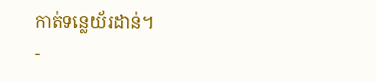កាត់ទន្លេយ័រដាន់។
-